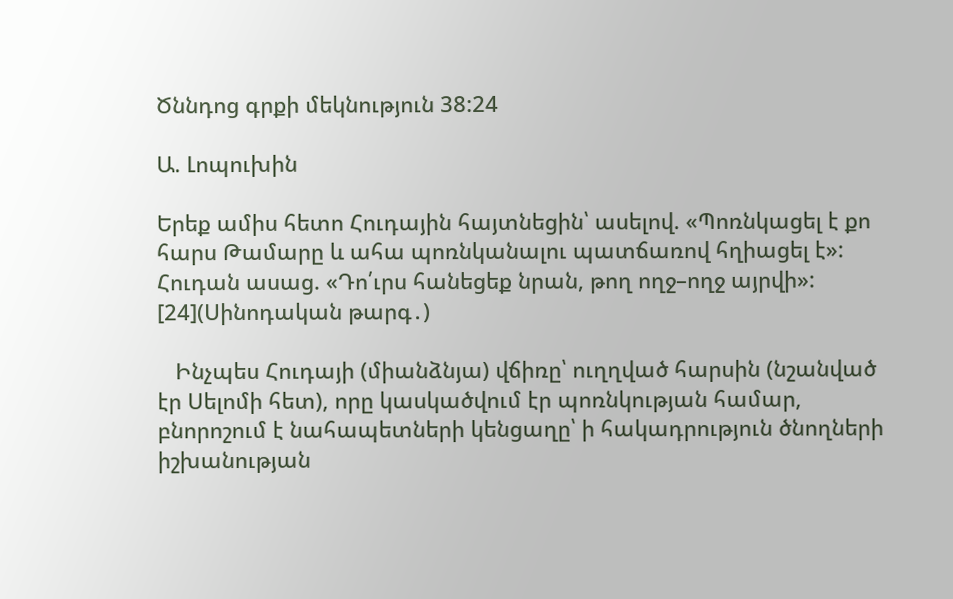Ծննդոց գրքի մեկնություն 38:24

Ա. Լոպուխին

Երեք ամիս հետո Հուդային հայտնեցին՝ ասելով. «Պոռնկացել է քո հարս Թամարը և ահա պոռնկանալու պատճառով հղիացել է»: Հուդան ասաց. «Դո՛ւրս հանեցեք նրան, թող ողջ–ողջ այրվի»: [24](Սինոդական թարգ․)

   Ինչպես Հուդայի (միանձնյա) վճիռը՝ ուղղված հարսին (նշանված էր Սելոմի հետ), որը կասկածվում էր պոռնկության համար,  բնորոշում է նահապետների կենցաղը՝ ի հակադրություն ծնողների իշխանության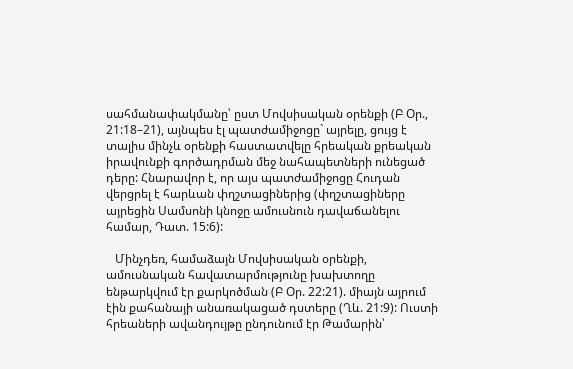սահմանափակմանը՝ ըստ Մովսիսական օրենքի (Բ Օր., 21:18–21), այնպես էլ պատժամիջոցը` այրելը, ցույց է տալիս մինչև օրենքի հաստատվելը հրեական քրեական իրավունքի գործադրման մեջ նահապետների ունեցած դերը: Հնարավոր է, որ այս պատժամիջոցը Հուդան վերցրել է հարևան փղշտացիներից (փղշտացիները այրեցին Սամսոնի կնոջը ամուսնուն դավաճանելու համար, Դատ. 15:6):

   Մինչդեռ, համաձայն Մովսիսական օրենքի, ամուսնական հավատարմությունը խախտողը ենթարկվում էր քարկոծման (Բ Օր. 22:21). միայն այրում էին քահանայի անառակացած դստերը (Ղև. 21:9): Ուստի հրեաների ավանդույթը ընդունում էր Թամարին՝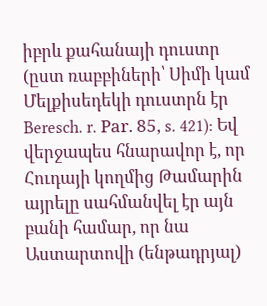իբրև քահանայի դուստր (ըստ ռաբբիների՝ Սիմի կամ Մելքիսեդեկի դուստրն էր Beresch. r. Раr. 85, s. 421): Եվ վերջապես հնարավոր է, որ Հուդայի կողմից Թամարին այրելը սահմանվել էր այն բանի համար, որ նա Աստարտովի (ենթադրյալ)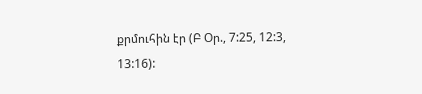քրմուհին էր (Բ Օր., 7:25, 12:3, 13:16):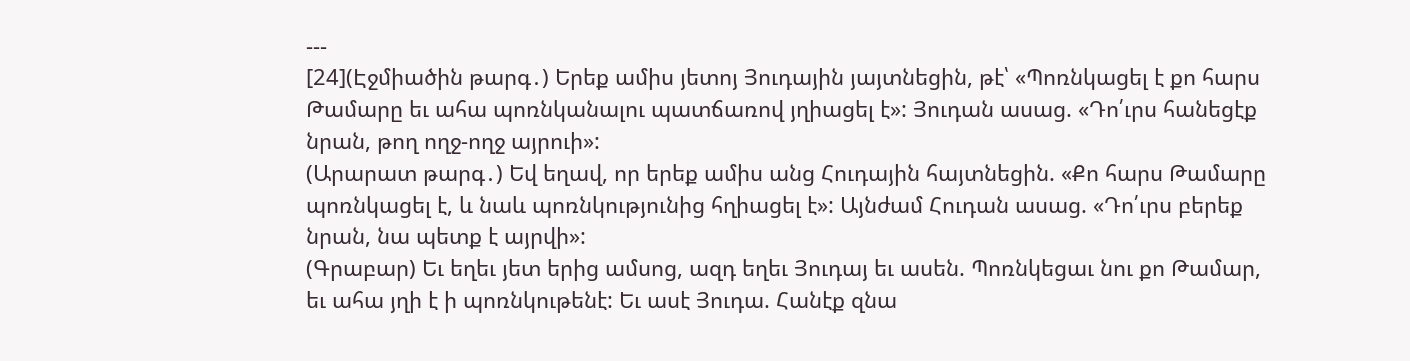---
[24](Էջմիածին թարգ․) Երեք ամիս յետոյ Յուդային յայտնեցին, թէ՝ «Պոռնկացել է քո հարս Թամարը եւ ահա պոռնկանալու պատճառով յղիացել է»: Յուդան ասաց. «Դո՛ւրս հանեցէք նրան, թող ողջ-ողջ այրուի»:
(Արարատ թարգ․) Եվ եղավ, որ երեք ամիս անց Հուդային հայտնեցին. «Քո հարս Թամարը պոռնկացել է, և նաև պոռնկությունից հղիացել է»: Այնժամ Հուդան ասաց. «Դո՛ւրս բերեք նրան, նա պետք է այրվի»:
(Գրաբար) Եւ եղեւ յետ երից ամսոց, ազդ եղեւ Յուդայ եւ ասեն. Պոռնկեցաւ նու քո Թամար, եւ ահա յղի է ի պոռնկութենէ: Եւ ասէ Յուդա. Հանէք զնա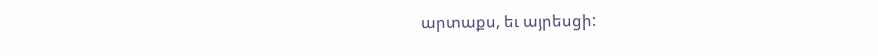արտաքս, եւ այրեսցի: